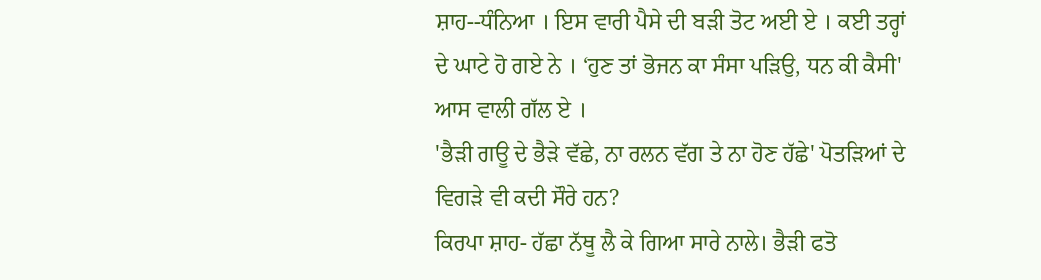ਸ਼ਾਹ--ਧੰਨਿਆ । ਇਸ ਵਾਰੀ ਪੈਸੇ ਦੀ ਬੜੀ ਤੋਟ ਅਈ ਏ । ਕਈ ਤਰ੍ਹਾਂ ਦੇ ਘਾਟੇ ਹੋ ਗਏ ਨੇ । ‘ਹੁਣ ਤਾਂ ਭੋਜਨ ਕਾ ਸੰਸਾ ਪੜਿਉ, ਧਨ ਕੀ ਕੈਸੀ' ਆਸ ਵਾਲੀ ਗੱਲ ਏ ।
'ਭੈੜੀ ਗਊ ਦੇ ਭੈੜੇ ਵੱਛੇ, ਨਾ ਰਲਨ ਵੱਗ ਤੇ ਨਾ ਹੋਣ ਹੱਛੇ' ਪੋਤੜਿਆਂ ਦੇ ਵਿਗੜੇ ਵੀ ਕਦੀ ਸੌਰੇ ਹਨ?
ਕਿਰਪਾ ਸ਼ਾਹ- ਹੱਛਾ ਨੱਥੂ ਲੈ ਕੇ ਗਿਆ ਸਾਰੇ ਨਾਲੇ। ਭੈੜੀ ਫਤੋ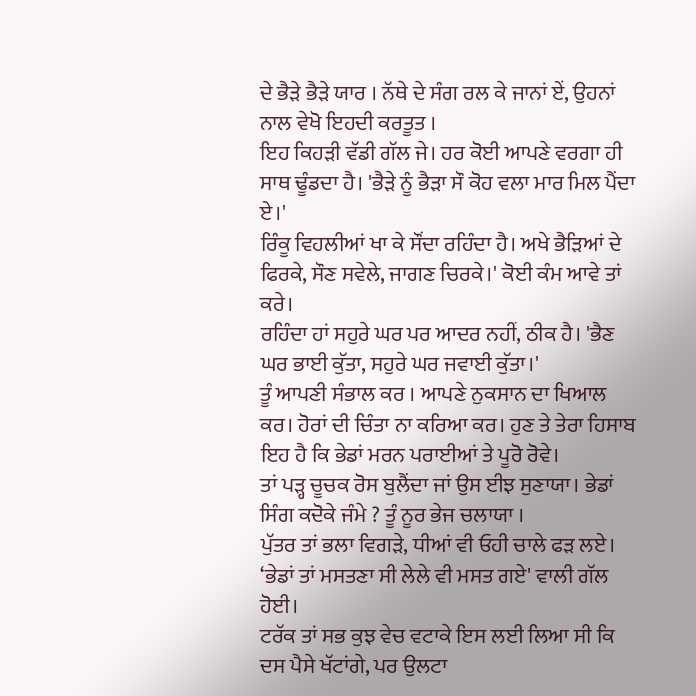ਦੇ ਭੈੜੇ ਭੈੜੇ ਯਾਰ । ਨੱਥੇ ਦੇ ਸੰਗ ਰਲ ਕੇ ਜਾਨਾਂ ਏਂ, ਉਹਨਾਂ ਨਾਲ ਵੇਖੋ ਇਹਦੀ ਕਰਤੂਤ ।
ਇਹ ਕਿਹੜੀ ਵੱਡੀ ਗੱਲ ਜੇ। ਹਰ ਕੋਈ ਆਪਣੇ ਵਰਗਾ ਹੀ ਸਾਥ ਢੂੰਡਦਾ ਹੈ। 'ਭੈੜੇ ਨੂੰ ਭੈੜਾ ਸੌ ਕੋਹ ਵਲਾ ਮਾਰ ਮਿਲ ਪੈਂਦਾ ਏ।'
ਰਿੰਕੂ ਵਿਹਲੀਆਂ ਖਾ ਕੇ ਸੌਂਦਾ ਰਹਿੰਦਾ ਹੈ। ਅਖੇ ਭੈੜਿਆਂ ਦੇ ਫਿਰਕੇ, ਸੌਣ ਸਵੇਲੇ, ਜਾਗਣ ਚਿਰਕੇ।' ਕੋਈ ਕੰਮ ਆਵੇ ਤਾਂ ਕਰੇ।
ਰਹਿੰਦਾ ਹਾਂ ਸਹੁਰੇ ਘਰ ਪਰ ਆਦਰ ਨਹੀਂ, ਠੀਕ ਹੈ। 'ਭੈਣ ਘਰ ਭਾਈ ਕੁੱਤਾ, ਸਹੁਰੇ ਘਰ ਜਵਾਈ ਕੁੱਤਾ।'
ਤੂੰ ਆਪਣੀ ਸੰਭਾਲ ਕਰ । ਆਪਣੇ ਨੁਕਸਾਨ ਦਾ ਖਿਆਲ ਕਰ। ਹੋਰਾਂ ਦੀ ਚਿੰਤਾ ਨਾ ਕਰਿਆ ਕਰ। ਹੁਣ ਤੇ ਤੇਰਾ ਹਿਸਾਬ ਇਹ ਹੈ ਕਿ ਭੇਡਾਂ ਮਰਨ ਪਰਾਈਆਂ ਤੇ ਪੂਰੋ ਰੋਵੇ।
ਤਾਂ ਪੜ੍ਹ ਚੂਚਕ ਰੋਸ ਬੁਲੈਂਦਾ ਜਾਂ ਉਸ ਈਝ ਸੁਣਾਯਾ। ਭੇਡਾਂ ਸਿੰਗ ਕਦੋਕੇ ਜੰਮੇ ? ਤੂੰ ਨੂਰ ਭੇਜ ਚਲਾਯਾ ।
ਪੁੱਤਰ ਤਾਂ ਭਲਾ ਵਿਗੜੇ, ਧੀਆਂ ਵੀ ਓਹੀ ਚਾਲੇ ਫੜ ਲਏ। ‘ਭੇਡਾਂ ਤਾਂ ਮਸਤਣਾ ਸੀ ਲੇਲੇ ਵੀ ਮਸਤ ਗਏ' ਵਾਲੀ ਗੱਲ ਹੋਈ।
ਟਰੱਕ ਤਾਂ ਸਭ ਕੁਝ ਵੇਚ ਵਟਾਕੇ ਇਸ ਲਈ ਲਿਆ ਸੀ ਕਿ ਦਸ ਪੈਸੇ ਖੱਟਾਂਗੇ, ਪਰ ਉਲਟਾ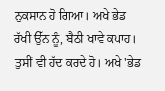ਨੁਕਸਾਨ ਹੋ ਗਿਆ। ਅਖੇ ਭੇਡ ਰੱਖੀ ਉੱਨ ਨੂੰ, ਬੈਠੀ ਖਾਵੇ ਕਪਾਹ।
ਤੁਸੀਂ ਵੀ ਹੱਦ ਕਰਦੇ ਹੋ। ਅਖੇ 'ਭੇਡ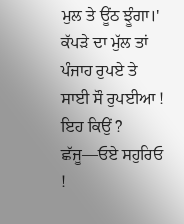ਮੁਲ ਤੇ ਊਂਠ ਝੂੰਗਾ।' ਕੱਪੜੇ ਦਾ ਮੁੱਲ ਤਾਂ ਪੰਜਾਹ ਰੁਪਏ ਤੇ ਸਾਈ ਸੌ ਰੁਪਈਆ ! ਇਹ ਕਿਉਂ ?
ਛੱਜੂ—ਓਏ ਸਹੁਰਿਓ !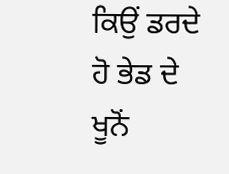ਕਿਉਂ ਡਰਦੇ ਹੋ ਭੇਡ ਦੇ ਖੂਨੋਂ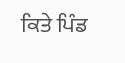ਕਿਤੇ ਪਿੰਡ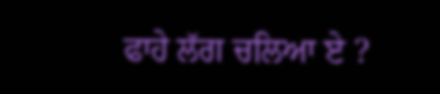ਫਾਹੇ ਲੱਗ ਚਲਿਆ ਏ ?